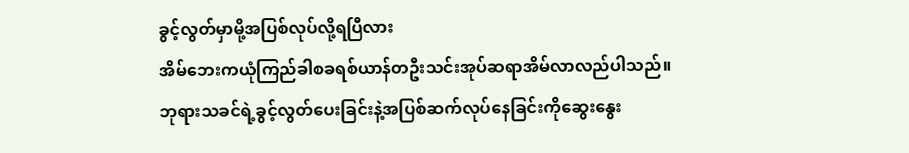ခွင့်လွတ်မှာမို့အပြစ်လုပ်လို့ရပြီလား
အိမ်ဘေးကယုံကြည်ခါစခရစ်ယာန်တဦးသင်းအုပ်ဆရာအိမ်လာလည်ပါသည်။
ဘုရားသခင်ရဲ့ခွင့်လွတ်ပေးခြင်းနဲ့အပြစ်ဆက်လုပ်နေခြင်းကိုဆွေးနွေး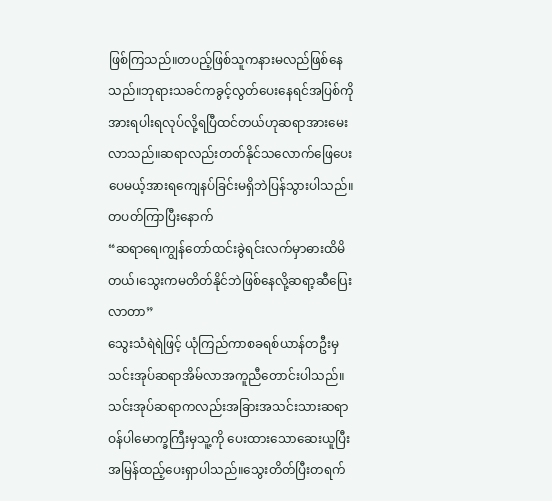ဖြစ်ကြသည်။တပည့်ဖြစ်သူကနားမလည်ဖြစ်နေသည်။ဘုရားသခင်ကခွင့်လွတ်ပေးနေရင်အပြစ်ကိုအားရပါးရလုပ်လို့ရပြီထင်တယ်ဟုဆရာအားမေးလာသည်။ဆရာလည်းတတ်နိုင်သလောက်ဖြေပေးပေမယ့်အားရကျေနပ်ခြင်းမရှိဘဲပြန်သွားပါသည်။
တပတ်ကြာပြီးနောက်
“ဆရာရေ၊ကျွန်တော်ထင်းခွဲရင်းလက်မှာဓားထိမိတယ်၊သွေးကမတိတ်နိုင်ဘဲဖြစ်နေလို့ဆရာ့ဆီပြေးလာတာ”
သွေးသံရဲရဲဖြင့် ယုံကြည်ကာစခရစ်ယာန်တဦးမှသင်းအုပ်ဆရာအိမ်လာအကူညီတောင်းပါသည်။
သင်းအုပ်ဆရာကလည်းအခြားအသင်းသားဆရာဝန်ပါမောက္ခကြီးမှသူ့ကို ပေးထားသောဆေးယူပြီးအမြန်ထည့်ပေးရှာပါသည်။သွေးတိတ်ပြီးတရက်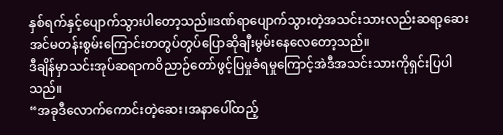နှစ်ရက်နှင့်ပျောက်သွားပါတော့သည်။ဒဏ်ရာပျောက်သွားတဲ့အသင်းသားလည်းဆရာ့ဆေးအင်မတန်းစွမ်းကြောင်းတတွပ်တွပ်ပြောဆိုချီးမွမ်းနေလေတော့သည်။
ဒီချိန်မှာသင်းအုပ်ဆရာကဝိညာဉ်တော်ဖွင့်ပြမှုခံရမှုကြောင့်အဲဒီအသင်းသားကိုရှင်းပြပါသည်။
“အခုဒီလောက်ကောင်းတဲ့ဆေး၊အနာပေါ်ထည့်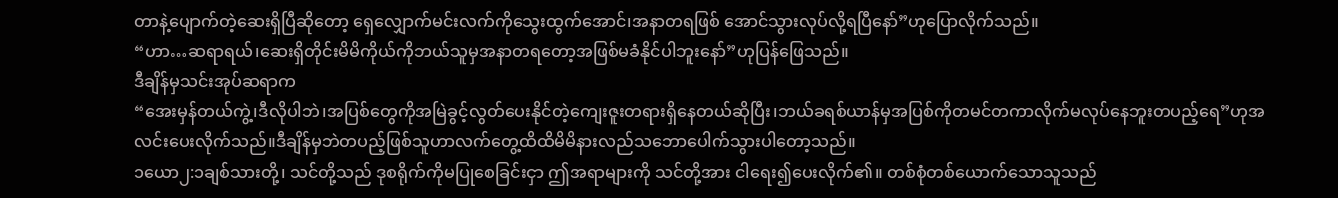တာနဲ့ပျောက်တဲ့ဆေးရှိပြီဆိုတော့ ရှေလျှောက်မင်းလက်ကိုသွေးထွက်အောင်၊အနာတရဖြစ် အောင်သွားလုပ်လို့ရပြီနော်”ဟုပြောလိုက်သည်။
“ဟာ…ဆရာရယ်၊ဆေးရှိတိုင်းမိမိကိုယ်ကိုဘယ်သူမှအနာတရတော့အဖြစ်မခံနိုင်ပါဘူးနော်”ဟုပြန်ဖြေသည်။
ဒီချိန်မှသင်းအုပ်ဆရာက
“အေးမှန်တယ်ကွဲ့၊ဒီလိုပါဘဲ၊အပြစ်တွေကိုအမြဲခွင့်လွတ်ပေးနိုင်တဲ့ကျေးဇူးတရားရှိနေတယ်ဆိုပြီး၊ဘယ်ခရစ်ယာန်မှအပြစ်ကိုတမင်တကာလိုက်မလုပ်နေဘူးတပည့်ရေ”ဟုအလင်းပေးလိုက်သည်။ဒီချိန်မှဘဲတပည့်ဖြစ်သူဟာလက်တွေ့ထိထိမိမိနားလည်သဘောပေါက်သွားပါတော့သည်။
၁ယော၂:၁ချစ်သားတို့၊ သင်တို့သည် ဒုစရိုက်ကိုမပြုစေခြင်းငှာ ဤအရာများကို သင်တို့အား ငါရေး၍ပေးလိုက်၏။ တစ်စုံတစ်ယောက်သောသူသည်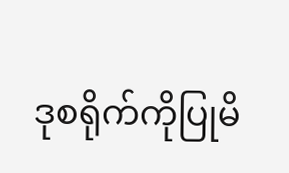ဒုစရိုက်ကိုပြုမိ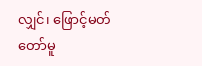လျှင်၊ ဖြောင့်မတ်တော်မူ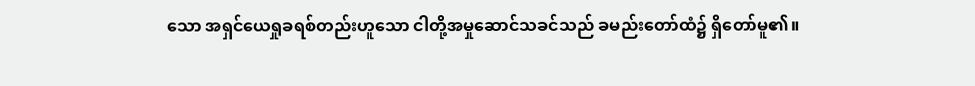သော အရှင်ယေရှုခရစ်တည်းဟူသော ငါတို့အမှုဆောင်သခင်သည် ခမည်းတော်ထံ၌ ရှိတော်မူ၏။